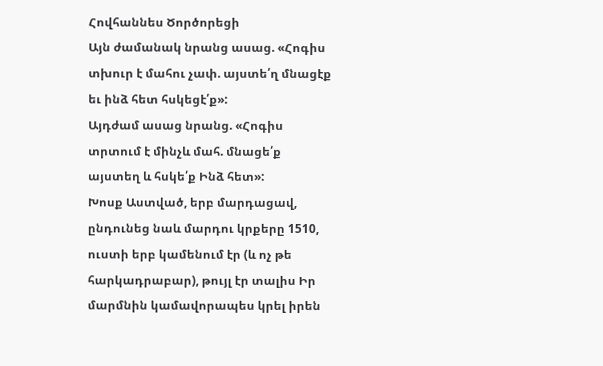Հովհաննես Ծործորեցի
Այն ժամանակ նրանց ասաց. «Հոգիս տխուր է մահու չափ. այստե՛ղ մնացէք եւ ինձ հետ հսկեցէ՛ք»:
Այդժամ ասաց նրանց. «Հոգիս տրտում է մինչև մահ. մնացե՛ք այստեղ և հսկե՛ք Ինձ հետ»:
Խոսք Աստված, երբ մարդացավ, ընդունեց նաև մարդու կրքերը 1510, ուստի երբ կամենում էր (և ոչ թե հարկադրաբար), թույլ էր տալիս Իր մարմնին կամավորապես կրել իրեն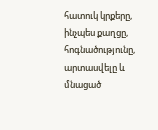հատուկ կրքերը, ինչպես քաղցը, հոգնածությունը, արտասվելը և մնացած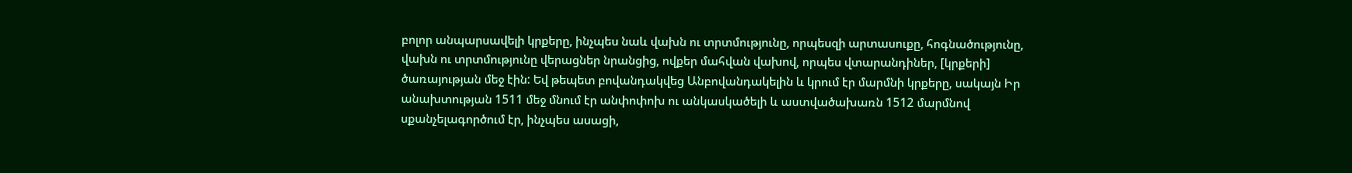բոլոր անպարսավելի կրքերը, ինչպես նաև վախն ու տրտմությունը, որպեսզի արտասուքը, հոգնածությունը, վախն ու տրտմությունը վերացներ նրանցից, ովքեր մահվան վախով, որպես վտարանդիներ, [կրքերի] ծառայության մեջ էին: Եվ թեպետ բովանդակվեց Անբովանդակելին և կրում էր մարմնի կրքերը, սակայն Իր անախտության 1511 մեջ մնում էր անփոփոխ ու անկասկածելի և աստվածախառն 1512 մարմնով սքանչելագործում էր, ինչպես ասացի,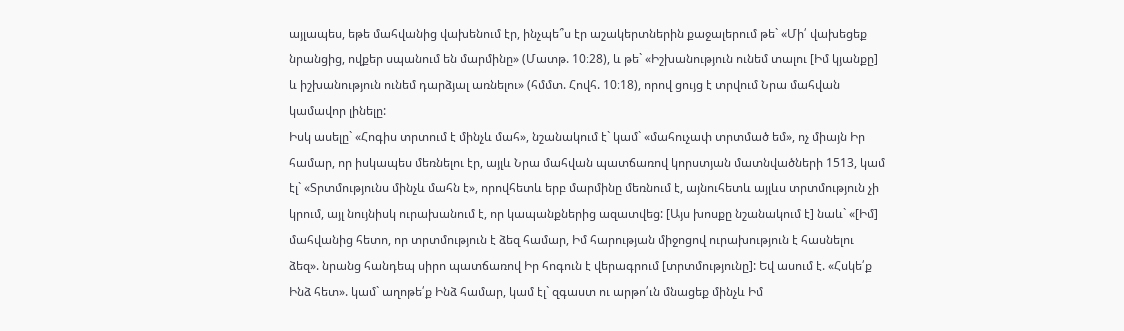այլապես, եթե մահվանից վախենում էր, ինչպե՞ս էր աշակերտներին քաջալերում թե` «Մի՛ վախեցեք նրանցից, ովքեր սպանում են մարմինը» (Մատթ. 10։28), և թե` «Իշխանություն ունեմ տալու [Իմ կյանքը] և իշխանություն ունեմ դարձյալ առնելու» (հմմտ. Հովհ. 10։18), որով ցույց է տրվում Նրա մահվան կամավոր լինելը:
Իսկ ասելը` «Հոգիս տրտում է մինչև մահ», նշանակում է` կամ` «մահուչափ տրտմած եմ», ոչ միայն Իր համար, որ իսկապես մեռնելու էր, այլև Նրա մահվան պատճառով կորստյան մատնվածների 1513, կամ էլ` «Տրտմությունս մինչև մահն է», որովհետև երբ մարմինը մեռնում է, այնուհետև այլևս տրտմություն չի կրում, այլ նույնիսկ ուրախանում է, որ կապանքներից ազատվեց: [Այս խոսքը նշանակում է] նաև` «[Իմ] մահվանից հետո, որ տրտմություն է ձեզ համար, Իմ հարության միջոցով ուրախություն է հասնելու ձեզ». նրանց հանդեպ սիրո պատճառով Իր հոգուն է վերագրում [տրտմությունը]: Եվ ասում է. «Հսկե՛ք Ինձ հետ». կամ` աղոթե՛ք Ինձ համար, կամ էլ` զգաստ ու արթո՛ւն մնացեք մինչև Իմ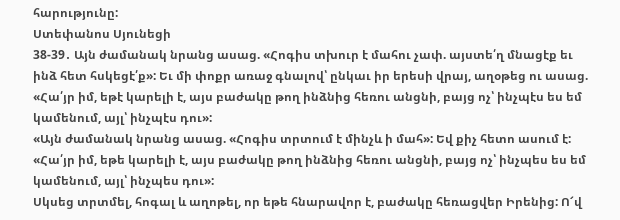հարությունը:
Ստեփանոս Սյունեցի
38-39․ Այն ժամանակ նրանց ասաց. «Հոգիս տխուր է մահու չափ. այստե՛ղ մնացէք եւ ինձ հետ հսկեցէ՛ք»: Եւ մի փոքր առաջ գնալով՝ ընկաւ իր երեսի վրայ, աղօթեց ու ասաց. «Հա՛յր իմ, եթէ կարելի է, այս բաժակը թող ինձնից հեռու անցնի, բայց ոչ՝ ինչպէս ես եմ կամենում, այլ՝ ինչպէս դու»:
«Այն ժամանակ նրանց ասաց. «Հոգիս տրտում է մինչև ի մահ»: Եվ քիչ հետո ասում է: «Հա՛յր իմ, եթե կարելի է, այս բաժակը թող ինձնից հեռու անցնի, բայց ոչ՝ ինչպես ես եմ կամենում, այլ՝ ինչպես դու»:
Սկսեց տրտմել, հոգալ և աղոթել, որ եթե հնարավոր է, բաժակը հեռացվեր Իրենից: Ո՜վ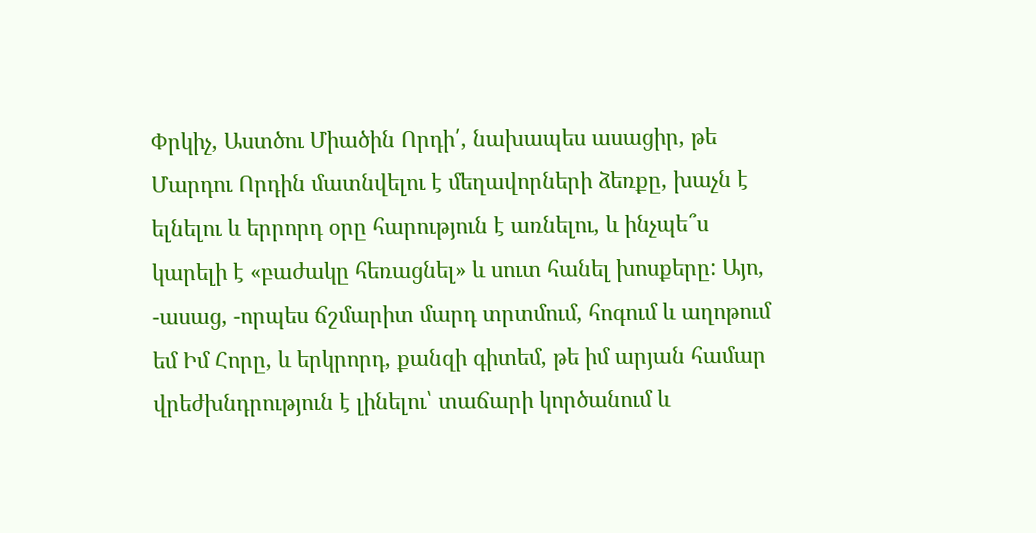Փրկիչ, Աստծու Միածին Որդի՛, նախապես ասացիր, թե Մարդու Որդին մատնվելու է մեղավորների ձեռքը, խաչն է ելնելու և երրորդ օրը հարություն է առնելու, և ինչպե՞ս կարելի է «բաժակը հեռացնել» և սուտ հանել խոսքերը: Այո, -ասաց, -որպես ճշմարիտ մարդ տրտմում, հոգում և աղոթում եմ Իմ Հորը, և երկրորդ, քանզի գիտեմ, թե իմ արյան համար վրեժխնդրություն է լինելու՝ տաճարի կործանում և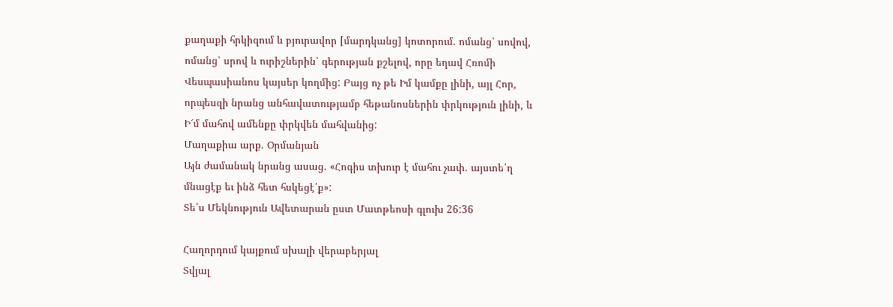քաղաքի հրկիզում և բյուրավոր [մարդկանց] կոտորում. ոմանց՝ սովով, ոմանց՝ սրով և ուրիշներին՝ գերության քշելով, որը եղավ Հռոմի Վեսպասիանոս կայսեր կողմից: Բայց ոչ թե Իմ կամքը լինի, այլ Հոր, որպեսզի նրանց անհավատությամբ հեթանոսներին փրկություն լինի, և Ի՜մ մահով ամենքը փրկվեն մահվանից:
Մաղաքիա արք. Օրմանյան
Այն ժամանակ նրանց ասաց. «Հոգիս տխուր է մահու չափ. այստե՛ղ մնացէք եւ ինձ հետ հսկեցէ՛ք»:
Տե՛ս Մեկնություն Ավետարան ըստ Մատթեոսի գլուխ 26:36

Հաղորդում կայքում սխալի վերաբերյալ
Տվյալ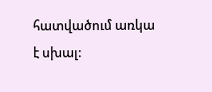հատվածում առկա է սխալ: